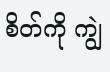စိတ်ကို ကျွဲ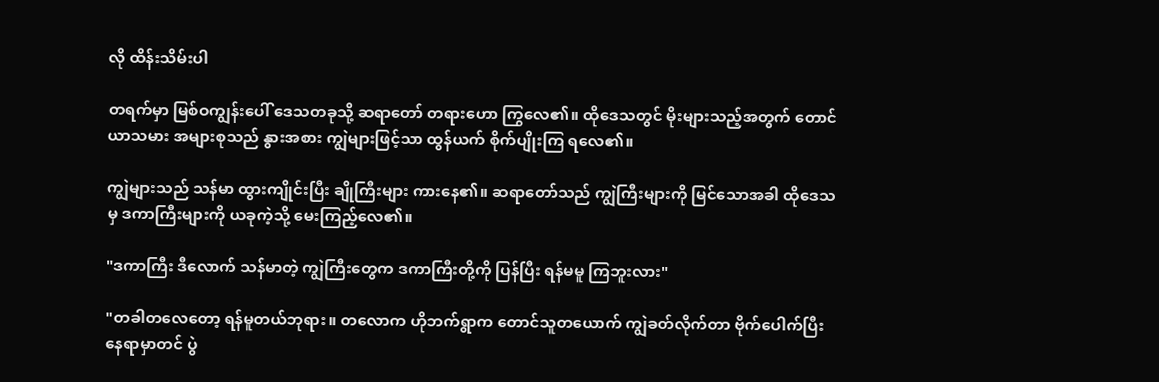လို ထိန်းသိမ်းပါ

တရက်မှာ မြစ်ဝကျွန်းပေါ် ဒေသတခုသို့ ဆရာတော် တရားဟော ကြွလေ၏။ ထိုဒေသတွင် မိုးများသည့်အတွက် တောင်ယာသမား အများစုသည် နွားအစား ကျွဲများဖြင့်သာ ထွန်ယက် စိုက်ပျိုးကြ ရလေ၏။

ကျွဲများသည် သန်မာ ထွားကျိုင်းပြီး ချိုကြီးများ ကားနေ၏။ ဆရာတော်သည် ကျွဲကြီးများကို မြင်သောအခါ ထိုဒေသမှ ဒကာကြီးများကို ယခုကဲ့သို့ မေးကြည့်လေ၏။

"ဒကာကြီး ဒီလောက် သန်မာတဲ့ ကျွဲကြီးတွေက ဒကာကြီးတို့ကို ပြန်ပြီး ရန်မမူ ကြဘူးလား"

"တခါတလေတော့ ရန်မူတယ်ဘုရား။ တလောက ဟိုဘက်ရွာက တောင်သူတယောက် ကျွဲခတ်လိုက်တာ ဗိုက်ပေါက်ပြီး နေရာမှာတင် ပွဲ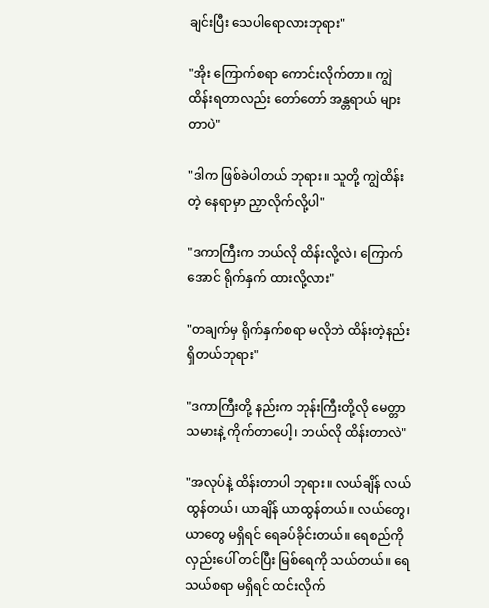ချင်းပြီး သေပါရောလားဘုရား"

"အိုး ကြောက်စရာ ကောင်းလိုက်တာ။ ကျွဲထိန်းရတာလည်း တော်တော် အန္တရာယ် များတာပဲ"

"ဒါက ဖြစ်ခဲပါတယ် ဘုရား။ သူတို့ ကျွဲထိန်းတဲ့ နေရာမှာ ညှာလိုက်လို့ပါ"

"ဒကာကြီးက ဘယ်လို ထိန်းလို့လဲ၊ ကြောက်အောင် ရိုက်နှက် ထားလို့လား"

"တချက်မှ ရိုက်နှက်စရာ မလိုဘဲ ထိန်းတဲ့နည်း ရှိတယ်ဘုရား"

"ဒကာကြီးတို့ နည်းက ဘုန်းကြီးတို့လို မေတ္တာသမားနဲ့ ကိုက်တာပေါ့၊ ဘယ်လို ထိန်းတာလဲ"

"အလုပ်နဲ့ ထိန်းတာပါ ဘုရား။ လယ်ချိန် လယ်ထွန်တယ်၊ ယာချိန် ယာထွန်တယ်။ လယ်တွေ၊ ယာတွေ မရှိရင် ရေခပ်ခိုင်းတယ်။ ရေစည်ကို လှည်းပေါ် တင်ပြီး မြစ်ရေကို သယ်တယ်။ ရေသယ်စရာ မရှိရင် ထင်းလိုက်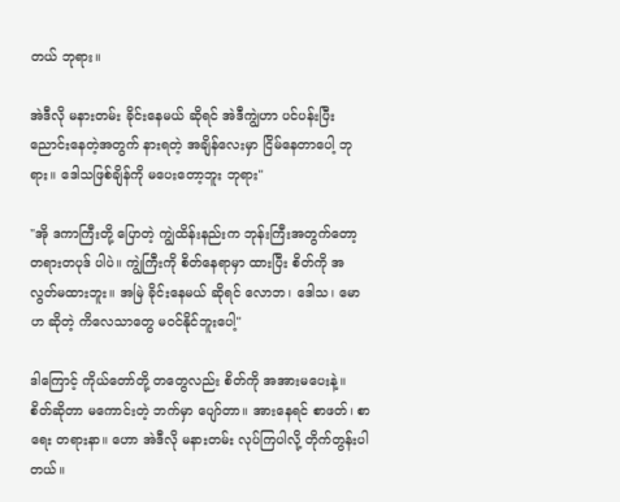တယ် ဘုရား။

အဲဒီလို မနားတမ်း ခိုင်းနေမယ် ဆိုရင် အဲဒီကျွဲဟာ ပင်ပန်းပြီး ညောင်းနေတဲ့အတွက် နားရတဲ့ အချိန်လေးမှာ ငြိမ်နေတာပေါ့ ဘုရား။ ဒေါသဖြစ်ချိန်ကို မပေးတော့ဘူး ဘုရား"

"အို ဒကာကြီးတို့ ပြောတဲ့ ကျွဲထိန်းနည်းက ဘုန်းကြီးအတွက်တော့ တရားတပုဒ် ပါပဲ။ ကျွဲကြီးကို စိတ်နေရာမှာ ထားပြီး စိတ်ကို အလွတ်မထားဘူး။ အမြဲ ခိုင်းနေမယ် ဆိုရင် လောဘ၊ ဒေါသ၊ မောဟ ဆိုတဲ့ ကိလေသာတွေ မဝင်နိုင်ဘူးပေါ့"

ဒါကြောင့် ကိုယ်တော်တို့ တတွေလည်း စိတ်ကို အအားမပေးနဲ့။ စိတ်ဆိုတာ မကောင်းတဲ့ ဘက်မှာ ပျော်တာ။ အားနေရင် စာဖတ်၊ စာရေး တရားနာ။ ဟော အဲဒီလို မနားတမ်း လုပ်ကြပါလို့ တိုက်တွန်းပါတယ်။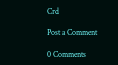Crd

Post a Comment

0 Comments